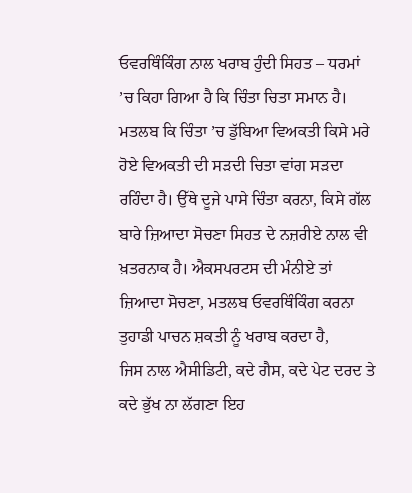ਓਵਰਥਿੰਕਿੰਗ ਨਾਲ ਖਰਾਬ ਹੁੰਦੀ ਸਿਹਤ – ਧਰਮਾਂ ’ਚ ਕਿਹਾ ਗਿਆ ਹੈ ਕਿ ਚਿੰਤਾ ਚਿਤਾ ਸਮਾਨ ਹੈ। ਮਤਲਬ ਕਿ ਚਿੰਤਾ ’ਚ ਡੁੱਬਿਆ ਵਿਅਕਤੀ ਕਿਸੇ ਮਰੇ ਹੋਏ ਵਿਅਕਤੀ ਦੀ ਸੜਦੀ ਚਿਤਾ ਵਾਂਗ ਸੜਦਾ ਰਹਿੰਦਾ ਹੈ। ਉੱਥੇ ਦੂਜੇ ਪਾਸੇ ਚਿੰਤਾ ਕਰਨਾ, ਕਿਸੇ ਗੱਲ ਬਾਰੇ ਜ਼ਿਆਦਾ ਸੋਚਣਾ ਸਿਹਤ ਦੇ ਨਜ਼ਰੀਏ ਨਾਲ ਵੀ ਖ਼ਤਰਨਾਕ ਹੈ। ਐਕਸਪਰਟਸ ਦੀ ਮੰਨੀਏ ਤਾਂ ਜ਼ਿਆਦਾ ਸੋਚਣਾ, ਮਤਲਬ ਓਵਰਥਿੰਕਿੰਗ ਕਰਨਾ ਤੁਹਾਡੀ ਪਾਚਨ ਸ਼ਕਤੀ ਨੂੰ ਖਰਾਬ ਕਰਦਾ ਹੈ,
ਜਿਸ ਨਾਲ ਐਸੀਡਿਟੀ, ਕਦੇ ਗੈਸ, ਕਦੇ ਪੇਟ ਦਰਦ ਤੇ ਕਦੇ ਭੁੱਖ ਨਾ ਲੱਗਣਾ ਇਹ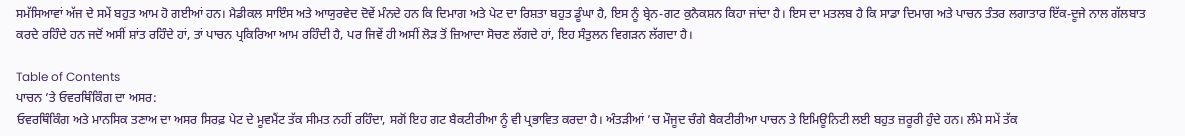ਸਮੱਸਿਆਵਾਂ ਅੱਜ ਦੇ ਸਮੇਂ ਬਹੁਤ ਆਮ ਹੋ ਗਈਆਂ ਹਨ। ਮੈਡੀਕਲ ਸਾਇੰਸ ਅਤੇ ਆਯੁਰਵੇਦ ਦੋਵੇਂ ਮੰਨਦੇ ਹਨ ਕਿ ਦਿਮਾਗ ਅਤੇ ਪੇਟ ਦਾ ਰਿਸ਼ਤਾ ਬਹੁਤ ਡੂੰਘਾ ਹੈ, ਇਸ ਨੂੰ ਬ੍ਰੇਨ-ਗਟ ਕੁਨੈਕਸ਼ਨ ਕਿਹਾ ਜਾਂਦਾ ਹੈ। ਇਸ ਦਾ ਮਤਲਬ ਹੈ ਕਿ ਸਾਡਾ ਦਿਮਾਗ ਅਤੇ ਪਾਚਨ ਤੰਤਰ ਲਗਾਤਾਰ ਇੱਕ-ਦੂਜੇ ਨਾਲ ਗੱਲਬਾਤ ਕਰਦੇ ਰਹਿੰਦੇ ਹਨ ਜਦੋਂ ਅਸੀਂ ਸ਼ਾਂਤ ਰਹਿੰਦੇ ਹਾਂ, ਤਾਂ ਪਾਚਨ ਪ੍ਰਕਿਰਿਆ ਆਮ ਰਹਿੰਦੀ ਹੈ, ਪਰ ਜਿਵੇਂ ਹੀ ਅਸੀਂ ਲੋੜ ਤੋਂ ਜ਼ਿਆਦਾ ਸੋਚਣ ਲੱਗਦੇ ਹਾਂ, ਇਹ ਸੰਤੁਲਨ ਵਿਗੜਨ ਲੱਗਦਾ ਹੈ।

Table of Contents
ਪਾਚਨ ’ਤੇ ਓਵਰਥਿੰਕਿੰਗ ਦਾ ਅਸਰ:
ਓਵਰਥਿੰਕਿੰਗ ਅਤੇ ਮਾਨਸਿਕ ਤਣਾਅ ਦਾ ਅਸਰ ਸਿਰਫ਼ ਪੇਟ ਦੇ ਮੂਵਮੈਂਟ ਤੱਕ ਸੀਮਤ ਨਹੀਂ ਰਹਿੰਦਾ, ਸਗੋਂ ਇਹ ਗਟ ਬੈਕਟੀਰੀਆ ਨੂੰ ਵੀ ਪ੍ਰਭਾਵਿਤ ਕਰਦਾ ਹੈ। ਅੰਤੜੀਆਂ ’ਚ ਮੌਜੂਦ ਚੰਗੇ ਬੈਕਟੀਰੀਆ ਪਾਚਨ ਤੇ ਇਮਿਊਨਿਟੀ ਲਈ ਬਹੁਤ ਜ਼ਰੂਰੀ ਹੁੰਦੇ ਹਨ। ਲੰਮੇ ਸਮੇਂ ਤੱਕ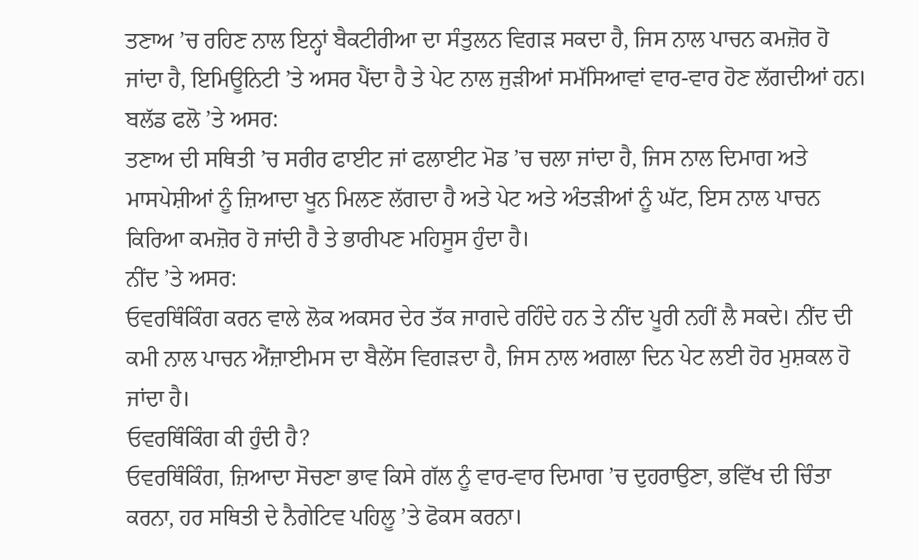ਤਣਾਅ ’ਚ ਰਹਿਣ ਨਾਲ ਇਨ੍ਹਾਂ ਬੈਕਟੀਰੀਆ ਦਾ ਸੰਤੁਲਨ ਵਿਗੜ ਸਕਦਾ ਹੈ, ਜਿਸ ਨਾਲ ਪਾਚਨ ਕਮਜ਼ੋਰ ਹੋ ਜਾਂਦਾ ਹੈ, ਇਮਿਊਨਿਟੀ ’ਤੇ ਅਸਰ ਪੈਂਦਾ ਹੈ ਤੇ ਪੇਟ ਨਾਲ ਜੁੜੀਆਂ ਸਮੱਸਿਆਵਾਂ ਵਾਰ-ਵਾਰ ਹੋਣ ਲੱਗਦੀਆਂ ਹਨ।
ਬਲੱਡ ਫਲੋ ’ਤੇ ਅਸਰ:
ਤਣਾਅ ਦੀ ਸਥਿਤੀ ’ਚ ਸਰੀਰ ਫਾਈਟ ਜਾਂ ਫਲਾਈਟ ਮੋਡ ’ਚ ਚਲਾ ਜਾਂਦਾ ਹੈ, ਜਿਸ ਨਾਲ ਦਿਮਾਗ ਅਤੇ ਮਾਸਪੇਸ਼ੀਆਂ ਨੂੰ ਜ਼ਿਆਦਾ ਖੂਨ ਮਿਲਣ ਲੱਗਦਾ ਹੈ ਅਤੇ ਪੇਟ ਅਤੇ ਅੰਤੜੀਆਂ ਨੂੰ ਘੱਟ, ਇਸ ਨਾਲ ਪਾਚਨ ਕਿਰਿਆ ਕਮਜ਼ੋਰ ਹੋ ਜਾਂਦੀ ਹੈ ਤੇ ਭਾਰੀਪਣ ਮਹਿਸੂਸ ਹੁੰਦਾ ਹੈ।
ਨੀਂਦ ’ਤੇ ਅਸਰ:
ਓਵਰਥਿੰਕਿੰਗ ਕਰਨ ਵਾਲੇ ਲੋਕ ਅਕਸਰ ਦੇਰ ਤੱਕ ਜਾਗਦੇ ਰਹਿੰਦੇ ਹਨ ਤੇ ਨੀਂਦ ਪੂਰੀ ਨਹੀਂ ਲੈ ਸਕਦੇ। ਨੀਂਦ ਦੀ ਕਮੀ ਨਾਲ ਪਾਚਨ ਐਂਜ਼ਾਈਮਸ ਦਾ ਬੈਲੇਂਸ ਵਿਗੜਦਾ ਹੈ, ਜਿਸ ਨਾਲ ਅਗਲਾ ਦਿਨ ਪੇਟ ਲਈ ਹੋਰ ਮੁਸ਼ਕਲ ਹੋ ਜਾਂਦਾ ਹੈ।
ਓਵਰਥਿੰਕਿੰਗ ਕੀ ਹੁੰਦੀ ਹੈ?
ਓਵਰਥਿੰਕਿੰਗ, ਜ਼ਿਆਦਾ ਸੋਚਣਾ ਭਾਵ ਕਿਸੇ ਗੱਲ ਨੂੰ ਵਾਰ-ਵਾਰ ਦਿਮਾਗ ’ਚ ਦੁਹਰਾਉਣਾ, ਭਵਿੱਖ ਦੀ ਚਿੰਤਾ ਕਰਨਾ, ਹਰ ਸਥਿਤੀ ਦੇ ਨੈਗੇਟਿਵ ਪਹਿਲੂ ’ਤੇ ਫੋਕਸ ਕਰਨਾ।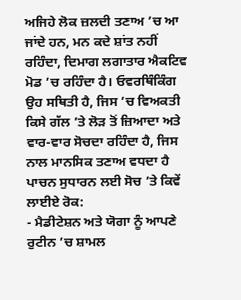ਅਜਿਹੇ ਲੋਕ ਜ਼ਲਦੀ ਤਣਾਅ ’ਚ ਆ ਜਾਂਦੇ ਹਨ, ਮਨ ਕਦੇ ਸ਼ਾਂਤ ਨਹੀਂ ਰਹਿੰਦਾ, ਦਿਮਾਗ ਲਗਾਤਾਰ ਐਕਟਿਵ ਮੋਡ ’ਚ ਰਹਿੰਦਾ ਹੈ। ਓਵਰਥਿੰਕਿੰਗ ਉਹ ਸਥਿਤੀ ਹੈ, ਜਿਸ ’ਚ ਵਿਅਕਤੀ ਕਿਸੇ ਗੱਲ ’ਤੇ ਲੋੜ ਤੋਂ ਜ਼ਿਆਦਾ ਅਤੇ ਵਾਰ-ਵਾਰ ਸੋਚਦਾ ਰਹਿੰਦਾ ਹੈ, ਜਿਸ ਨਾਲ ਮਾਨਸਿਕ ਤਣਾਅ ਵਧਦਾ ਹੈ
ਪਾਚਨ ਸੁਧਾਰਨ ਲਈ ਸੋਚ ’ਤੇ ਕਿਵੇਂ ਲਾਈਏ ਰੋਕ:
- ਮੈਡੀਟੇਸ਼ਨ ਅਤੇ ਯੋਗਾ ਨੂੰ ਆਪਣੇ ਰੁਟੀਨ ’ਚ ਸ਼ਾਮਲ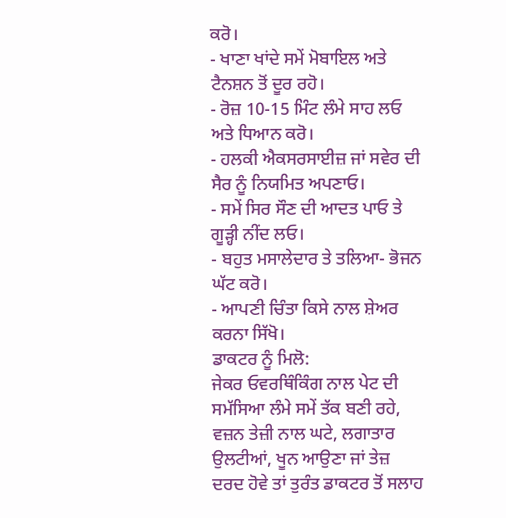ਕਰੋ।
- ਖਾਣਾ ਖਾਂਦੇ ਸਮੇਂ ਮੋਬਾਇਲ ਅਤੇ ਟੈਨਸ਼ਨ ਤੋਂ ਦੂਰ ਰਹੋ।
- ਰੋਜ਼ 10-15 ਮਿੰਟ ਲੰਮੇ ਸਾਹ ਲਓ ਅਤੇ ਧਿਆਨ ਕਰੋ।
- ਹਲਕੀ ਐਕਸਰਸਾਈਜ਼ ਜਾਂ ਸਵੇਰ ਦੀ ਸੈਰ ਨੂੰ ਨਿਯਮਿਤ ਅਪਣਾਓ।
- ਸਮੇਂ ਸਿਰ ਸੌਣ ਦੀ ਆਦਤ ਪਾਓ ਤੇ ਗੂੜ੍ਹੀ ਨੀਂਦ ਲਓ।
- ਬਹੁਤ ਮਸਾਲੇਦਾਰ ਤੇ ਤਲਿਆ- ਭੋਜਨ ਘੱਟ ਕਰੋ।
- ਆਪਣੀ ਚਿੰਤਾ ਕਿਸੇ ਨਾਲ ਸ਼ੇਅਰ ਕਰਨਾ ਸਿੱਖੋ।
ਡਾਕਟਰ ਨੂੰ ਮਿਲੋ:
ਜੇਕਰ ਓਵਰਥਿੰਕਿੰਗ ਨਾਲ ਪੇਟ ਦੀ ਸਮੱਸਿਆ ਲੰਮੇ ਸਮੇਂ ਤੱਕ ਬਣੀ ਰਹੇ, ਵਜ਼ਨ ਤੇਜ਼ੀ ਨਾਲ ਘਟੇ, ਲਗਾਤਾਰ ਉਲਟੀਆਂ, ਖੂਨ ਆਉਣਾ ਜਾਂ ਤੇਜ਼ ਦਰਦ ਹੋਵੇ ਤਾਂ ਤੁਰੰਤ ਡਾਕਟਰ ਤੋਂ ਸਲਾਹ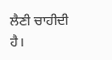ਲੈਣੀ ਚਾਹੀਦੀ ਹੈ।